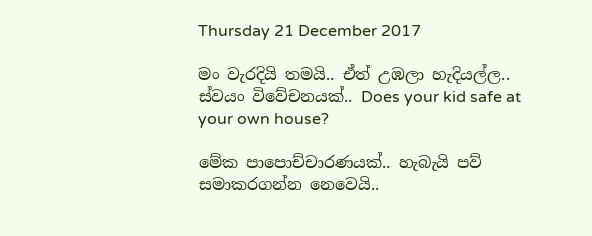Thursday 21 December 2017

මං වැරදියි තමයි.. ඒත් උඹලා හැදියල්ල.. ස්වයං විවේචනයක්.. Does your kid safe at your own house?

මේක පාපොච්චාරණයක්.. හැබැයි පව් සමාකරගන්න නෙවෙයි..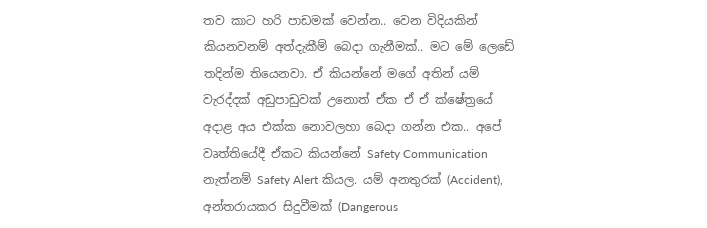තව කාට හරි පාඩමක් වෙන්න.. වෙන විදියකින් කියනවනම් අත්දැකීම් බෙදා ගැනීමක්.. මට මේ ලෙඩේ තදින්ම තියෙනවා. ඒ කියන්නේ මගේ අතින් යම් වැරද්දක් අඩුපාඩුවක් උනොත් ඒක ඒ ඒ ක්ෂේත්‍රයේ අදාළ අය එක්ක නොවලහා බෙදා ගන්න එක.. අපේ වෘත්තියේදී ඒකට කියන්නේ Safety Communication නැත්නම් Safety Alert කියල. යම් අනතුරක් (Accident), අන්තරායකර සිදුවීමක් (Dangerous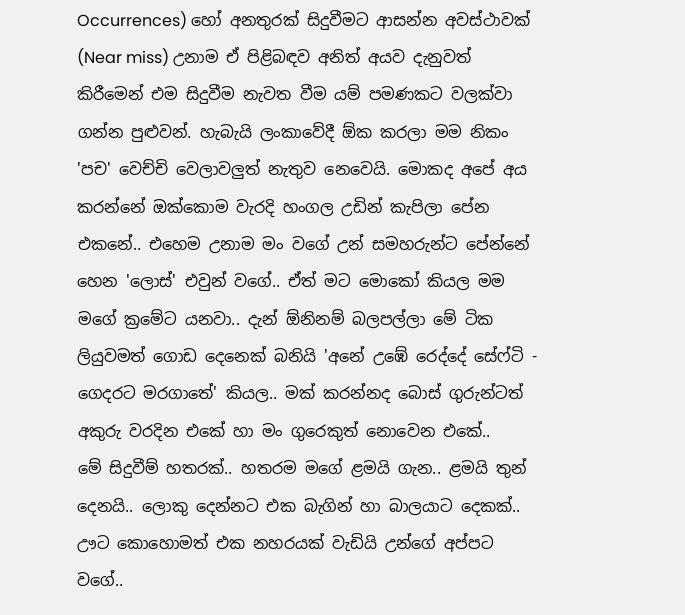Occurrences) හෝ අනතුරක් සිදුවීමට ආසන්න අවස්ථාවක් (Near miss) උනාම ඒ පිළිබඳව අනිත් අයව දැනුවත් කිරීමෙන් එම සිදුවීම නැවත වීම යම් පමණකට වලක්වා ගන්න පුළුවන්. හැබැයි ලංකාවේදී ඕක කරලා මම නිකං 'පච' වෙච්චි වෙලාවලුත් නැතුව නෙවෙයි. මොකද අපේ අය කරන්නේ ඔක්කොම වැරදි හංගල උඩින් කැපිලා පේන එකනේ.. එහෙම උනාම මං වගේ උන් සමහරුන්ට පේන්නේ හෙන 'ලොස්' එවුන් වගේ.. ඒත් මට මොකෝ කියල මම මගේ ක්‍රමේට යනවා.. දැන් ඕනිනම් බලපල්ලා මේ ටික ලියුවමත් ගොඩ දෙනෙක් බනියි 'අනේ උඹේ රෙද්දේ සේෆ්ටි - ගෙදරට මරගාතේ' කියල.. මක් කරන්නද බොස් ගුරුන්ටත් අකුරු වරදින එකේ හා මං ගුරෙකුත් නොවෙන එකේ..
මේ සිදුවීම් හතරක්.. හතරම මගේ ළමයි ගැන.. ළමයි තුන් දෙනයි.. ලොකු දෙන්නට එක බැගින් හා බාලයාට දෙකක්.. ඌට කොහොමත් එක නහරයක් වැඩියි උන්ගේ අප්පට වගේ..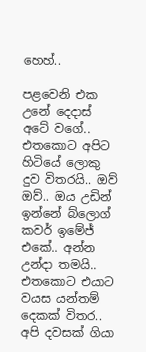හෙහ්..

පළවෙනි එක උනේ දෙදාස් අටේ වගේ.. එතකොට අපිට හිටියේ ලොකු දුව විතරයි.. ඔව් ඔව්.. ඔය උඩින් ඉන්නේ බ්ලොග් කවර් ඉමේජ් එකේ.. අන්න උන්දා තමයි.. එතකොට එයාට වයස යන්තම් දෙකක් විතර.. අපි දවසක් ගියා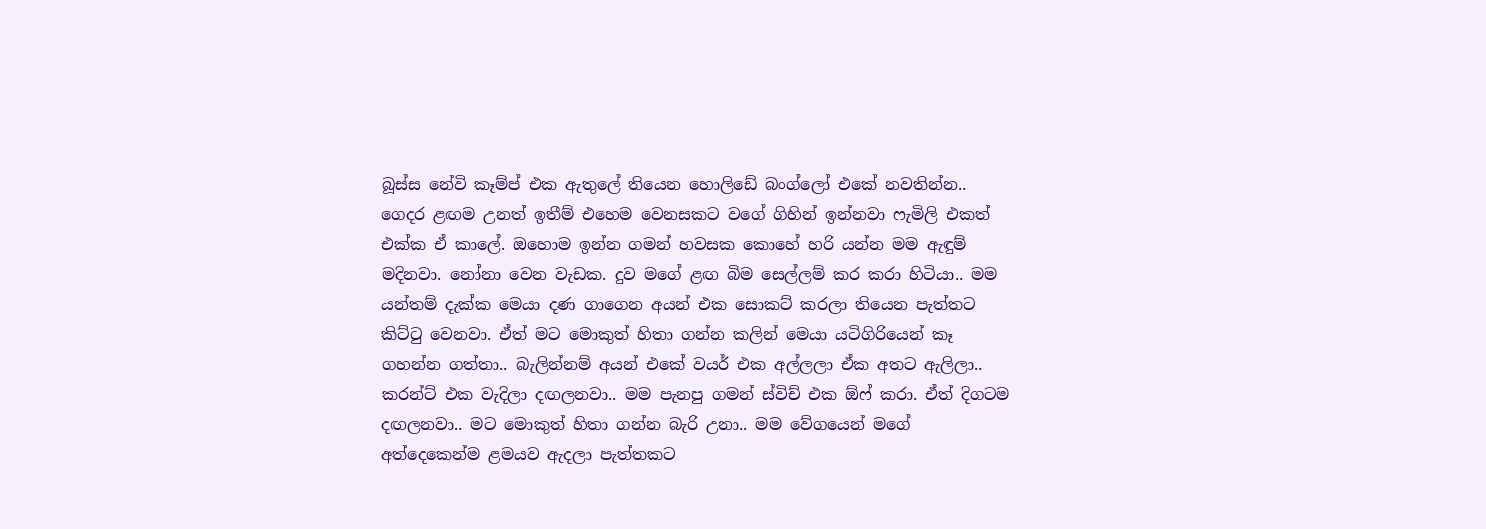බූස්ස නේවි කෑම්ප් එක ඇතුලේ තියෙන හොලිඩේ බංග්ලෝ එකේ නවතින්න.. ගෙදර ළඟම උනත් ඉතීම් එහෙම වෙනසකට වගේ ගිහින් ඉන්නවා ෆැමිලි එකත් එක්ක ඒ කාලේ. ඔහොම ඉන්න ගමන් හවසක කොහේ හරි යන්න මම ඇඳුම් මදිනවා. නෝනා වෙන වැඩක. දුව මගේ ළඟ බිම සෙල්ලම් කර කරා හිටියා.. මම යන්තම් දැක්ක මෙයා දණ ගාගෙන අයන් එක සොකට් කරලා තියෙන පැත්තට කිට්ටු වෙනවා. ඒත් මට මොකුත් හිතා ගන්න කලින් මෙයා යටිගිරියෙන් කෑ ගහන්න ගත්තා.. බැලින්නම් අයන් එකේ වයර් එක අල්ලලා ඒක අතට ඇලිලා.. කරන්ට් එක වැදිලා දඟලනවා.. මම පැනපු ගමන් ස්විච් එක ඕෆ් කරා. ඒත් දිගටම දඟලනවා.. මට මොකුත් හිතා ගන්න බැරි උනා.. මම වේගයෙන් මගේ අත්දෙකෙන්ම ළමයව ඇදලා පැත්තකට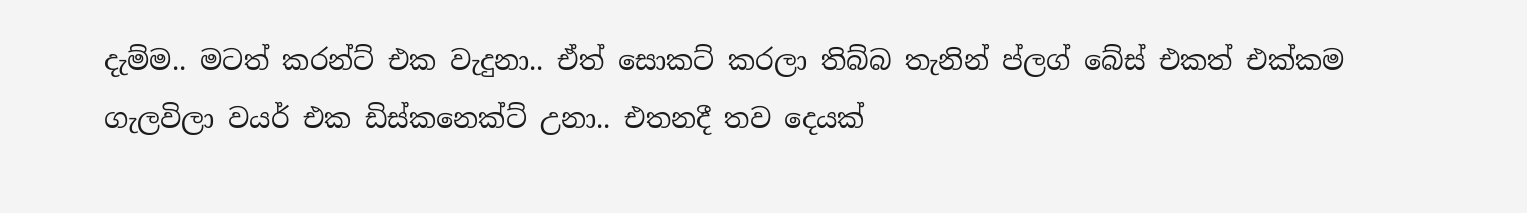දැම්ම.. මටත් කරන්ට් එක වැදුනා.. ඒත් සොකට් කරලා තිබ්බ තැනින් ප්ලග් බේස් එකත් එක්කම ගැලවිලා වයර් එක ඩිස්කනෙක්ට් උනා.. එතනදී තව දෙයක්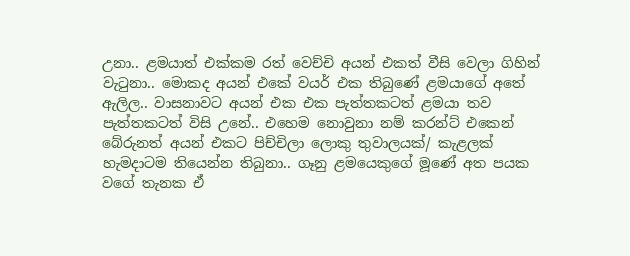උනා.. ළමයාත් එක්කම රත් වෙච්චි අයන් එකත් වීසි වෙලා ගිහින් වැටුනා.. මොකද අයන් එකේ වයර් එක තිබුණේ ළමයාගේ අතේ ඇලිල.. වාසනාවට අයන් එක එක පැත්තකටත් ළමයා තව පැත්තකටත් විසි උනේ.. එහෙම නොවුනා නම් කරන්ට් එකෙන් බේරුනත් අයන් එකට පිච්චිලා ලොකු තුවාලයක්/ කැළලක් හැමදාටම තියෙන්න තිබුනා.. ගෑනු ළමයෙකුගේ මූණේ අත පයක වගේ තැනක ඒ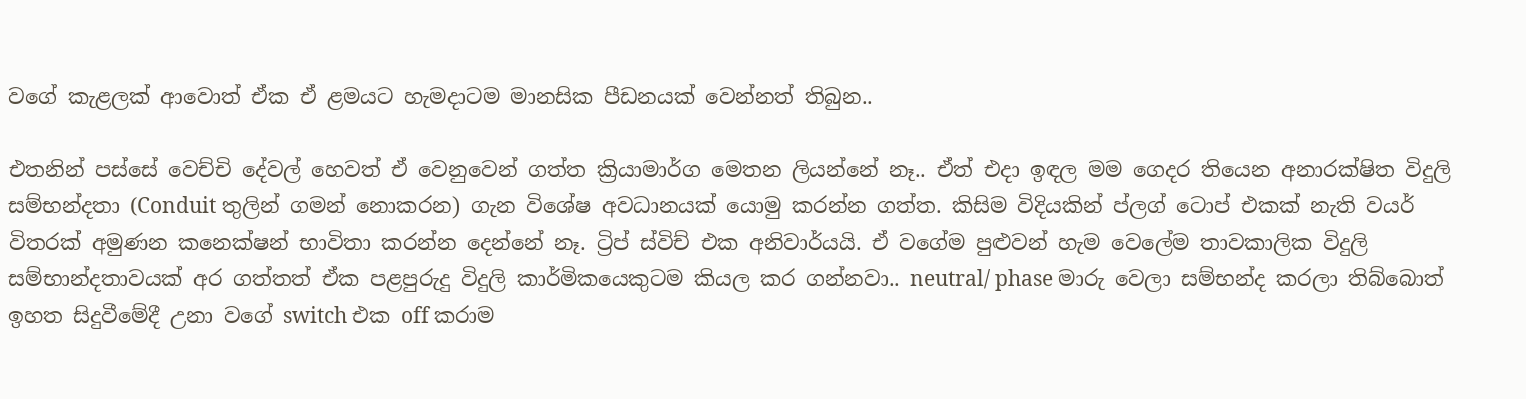වගේ කැළලක් ආවොත් ඒක ඒ ළමයට හැමදාටම මානසික පීඩනයක් වෙන්නත් තිබුන..

එතනින් පස්සේ වෙච්චි දේවල් හෙවත් ඒ වෙනුවෙන් ගත්ත ක්‍රියාමාර්ග මෙතන ලියන්නේ නෑ.. ඒත් එදා ඉඳල මම ගෙදර තියෙන අනාරක්ෂිත විදුලි සම්භන්දතා (Conduit තුලින් ගමන් නොකරන) ගැන විශේෂ අවධානයක් යොමු කරන්න ගත්ත. කිසිම විදියකින් ප්ලග් ටොප් එකක් නැති වයර් විතරක් අමුණන කනෙක්ෂන් භාවිතා කරන්න දෙන්නේ නෑ. ට්‍රිප් ස්විච් එක අනිවාර්යයි. ඒ වගේම පුළුවන් හැම වෙලේම තාවකාලික විදුලි සම්භාන්දතාවයක් අර ගත්තත් ඒක පළපුරුදු විදුලි කාර්මිකයෙකුටම කියල කර ගන්නවා.. neutral/ phase මාරු වෙලා සම්භන්ද කරලා තිබ්බොත් ඉහත සිදුවීමේදී උනා වගේ switch එක off කරාම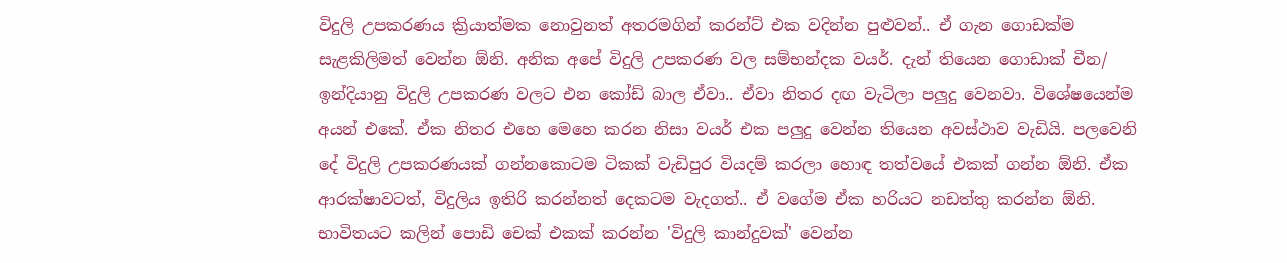විදුලි උපකරණය ක්‍රියාත්මක නොවුනත් අතරමගින් කරන්ට් එක වදින්න පුළුවන්.. ඒ ගැන ගොඩක්ම සැළකිලිමත් වෙන්න ඕනි. අනික අපේ විදුලි උපකරණ වල සම්භන්දක වයර්. දැන් තියෙන ගොඩාක් චීන/ ඉන්දියානු විදුලි උපකරණ වලට එන කෝඩ් බාල ඒවා.. ඒවා නිතර දඟ වැටිලා පලුදු වෙනවා. විශේෂයෙන්ම අයන් එකේ. ඒක නිතර එහෙ මෙහෙ කරන නිසා වයර් එක පලුදු වෙන්න තියෙන අවස්ථාව වැඩියි. පලවෙනි දේ විදුලි උපකරණයක් ගන්නකොටම ටිකක් වැඩිපුර වියදම් කරලා හොඳ තත්වයේ එකක් ගන්න ඕනි. ඒක ආරක්ෂාවටත්, විදුලිය ඉතිරි කරන්නත් දෙකටම වැදගත්.. ඒ වගේම ඒක හරියට නඩත්තු කරන්න ඕනි. භාවිතයට කලින් පොඩි චෙක් එකක් කරන්න 'විදුලි කාන්දුවක්' වෙන්න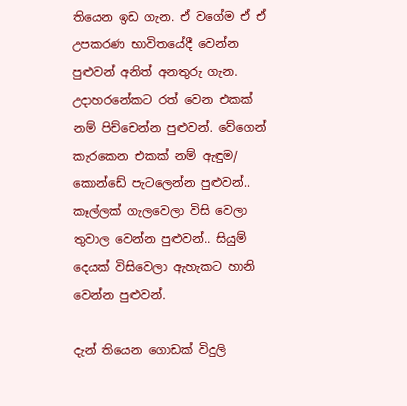තියෙන ඉඩ ගැන. ඒ වගේම ඒ ඒ උපකරණ භාවිතයේදී වෙන්න පුළුවන් අනිත් අනතුරු ගැන. උදාහරනේකට රත් වෙන එකක් නම් පිච්චෙන්න පුළුවන්. වේගෙන් කැරකෙන එකක් නම් ඇඳුම/ කොන්ඩේ පැටලෙන්න පුළුවන්.. කෑල්ලක් ගැලවෙලා විසි වෙලා තුවාල වෙන්න පුළුවන්.. සියුම් දෙයක් විසිවෙලා ඇහැකට හානි වෙන්න පුළුවන්.

දැන් තියෙන ගොඩක් විදුලි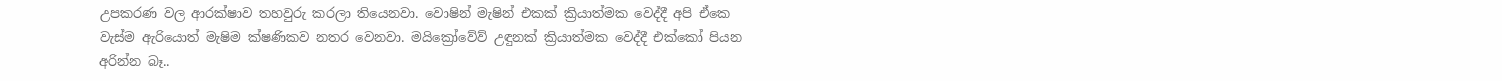උපකරණ වල ආරක්ෂාව තහවුරු කරලා තියෙනවා. වොෂින් මැෂින් එකක් ක්‍රියාත්මක වෙද්දී අපි ඒකෙ වැස්ම ඇරියොත් මැෂිම ක්ෂණිකව නතර වෙනවා. මයික්‍රෝවේව් උඳුනක් ක්‍රියාත්මක වෙද්දී එක්කෝ පියන අරින්න බෑ..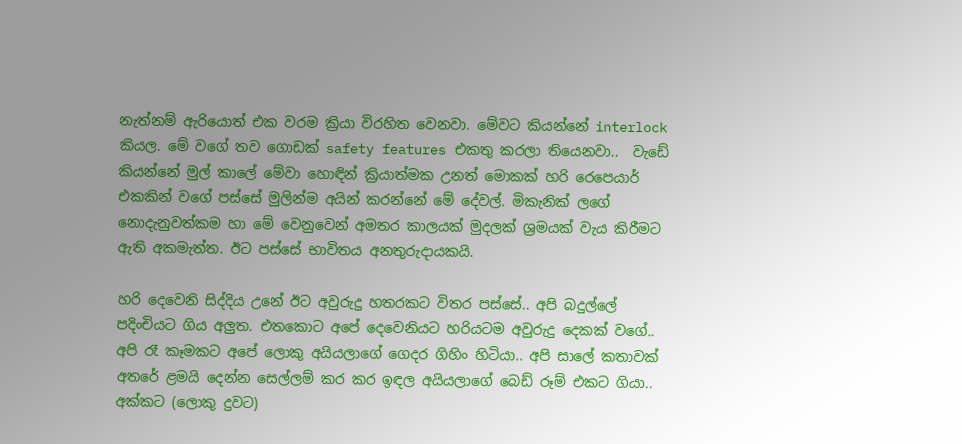නැත්නම් ඇරියොත් එක වරම ක්‍රියා විරහිත වෙනවා. මේවට කියන්නේ interlock කියල. මේ වගේ තව ගොඩක් safety features එකතු කරලා තියෙනවා..  වැඩේ කියන්නේ මුල් කාලේ මේවා හොඳින් ක්‍රියාත්මක උනත් මොකක් හරි රෙපෙයාර් එකකින් වගේ පස්සේ මුලින්ම අයින් කරන්නේ මේ දේවල්. මිකැනික් ලගේ නොදැනුවත්කම හා මේ වෙනුවෙන් අමතර කාලයක් මුදලක් ශ්‍රමයක් වැය කිරීමට ඇති අකමැත්ත. ඊට පස්සේ භාවිතය අනතුරුදායකයි.

හරි දෙවෙනි සිද්දිය උනේ ඊට අවුරුදු හතරකට විතර පස්සේ.. අපි බදුල්ලේ පදිංචියට ගිය අලුත. එතකොට අපේ දෙවෙනියට හරියටම අවුරුදු දෙකක් වගේ.. අපි රෑ කෑමකට අපේ ලොකු අයියලාගේ ගෙදර ගිහිං හිටියා.. අපි සාලේ කතාවක් අතරේ ළමයි දෙන්න සෙල්ලම් කර කර ඉඳල අයියලාගේ බෙඩ් රූම් එකට ගියා.. අක්කට (ලොකු දුවට)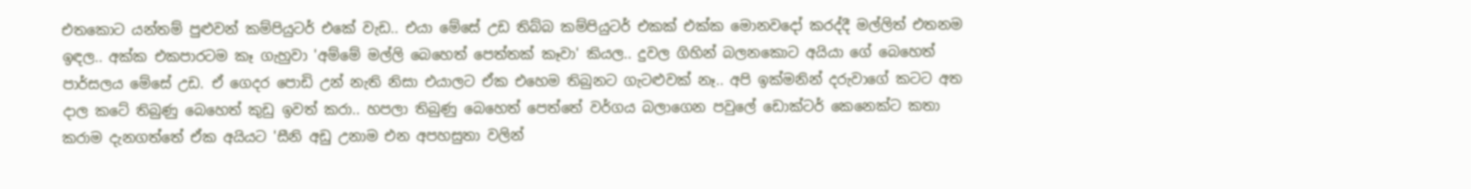එතකොට යන්තම් පුළුවන් කම්පියුටර් එකේ වැඩ.. එයා මේසේ උඩ තිබ්බ කම්පියුටර් එකක් එක්ක මොනවදෝ කරද්දී මල්ලිත් එතනම ඉඳල.. අක්ක එකපාරටම කෑ ගැහුවා 'අම්මේ මල්ලි බෙහෙත් පෙත්තක් කෑවා' කියල.. දුවල ගිහින් බලනකොට අයියා ගේ බෙහෙත් පාර්සලය මේසේ උඩ. ඒ ගෙදර පොඩි උන් නැති නිසා එයාලට ඒක එහෙම තිබුනට ගැටළුවක් නෑ.. අපි ඉක්මනින් දරුවාගේ කටට අත දාල කටේ තිබුණු බෙහෙත් කුඩු ඉවත් කරා.. හපලා තිබුණු බෙහෙත් පෙත්තේ වර්ගය බලාගෙන පවුලේ ඩොක්ටර් කෙනෙක්ට කතා කරාම දැනගත්තේ ඒක අයියට 'සීනි අඩු උනාම එන අපහසුතා වලින්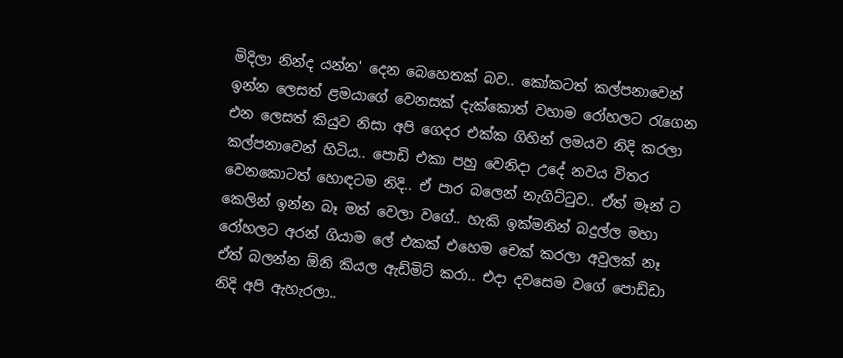මිදිලා නින්ද යන්න' දෙන බෙහෙතක් බව.. කෝකටත් කල්පනාවෙන් ඉන්න ලෙසත් ළමයාගේ වෙනසක් දැක්කොත් වහාම රෝහලට රැගෙන එන ලෙසත් කියුව නිසා අපි ගෙදර එක්ක ගිහින් ලමයව නිදි කරලා කල්පනාවෙන් හිටිය.. පොඩි එකා පහු වෙනිදා උදේ නවය විතර වෙනකොටත් හොඳටම නිදි.. ඒ පාර බලෙන් නැගිට්ටුව.. ඒත් මෑන් ට කෙලින් ඉන්න බෑ මත් වෙලා වගේ.. හැකි ඉක්මනින් බදුල්ල මහා රෝහලට අරන් ගියාම ලේ එකක් එහෙම චෙක් කරලා අවුලක් නෑ ඒත් බලන්න ඕනි කියල ඇඩ්මිට් කරා.. එදා දවසෙම වගේ පොඩ්ඩා නිදි අපි ඇහැරලා..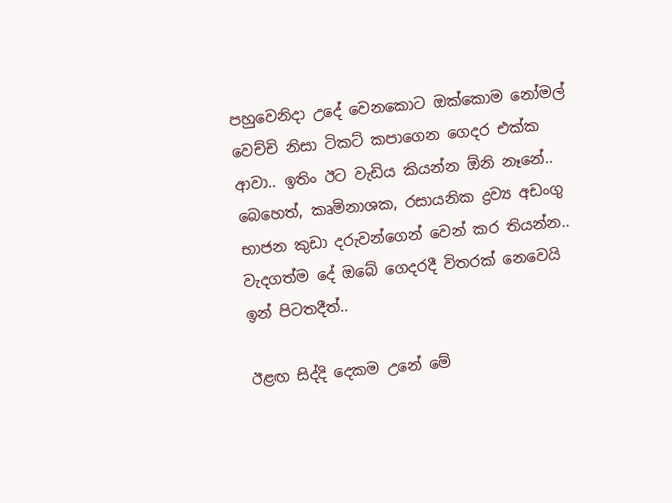පහුවෙනිදා උදේ වෙනකොට ඔක්කොම නෝමල් වෙච්චි නිසා ටිකට් කපාගෙන ගෙදර එක්ක ආවා.. ඉතිං ඊට වැඩිය කියන්න ඕනි නෑනේ.. බෙහෙත්, කෘමිනාශක, රසායනික ද්‍රව්‍ය අඩංගු භාජන කුඩා දරුවන්ගෙන් වෙන් කර තියන්න.. වැදගත්ම දේ ඔබේ ගෙදරදී විතරක් නෙවෙයි ඉන් පිටතදීත්..

ඊළඟ සිද්දි දෙකම උනේ මේ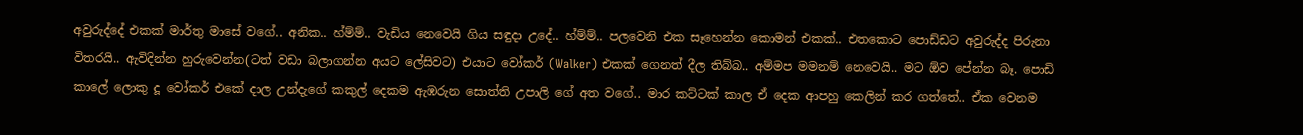අවුරුද්දේ එකක් මාර්තු මාසේ වගේ.. අනික.. හ්ම්ම්.. වැඩිය නෙවෙයි ගිය සඳුදා උදේ.. හ්ම්ම්.. පලවෙනි එක සෑහෙන්න කොමන් එකක්.. එතකොට පොඩ්ඩට අවුරුද්ද පිරුනා විතරයි.. ඇවිදින්න හුරුවෙන්න(ටත් වඩා බලාගන්න අයට ලේසිවට) එයාට වෝකර් (Walker) එකක් ගෙනත් දීල තිබ්බ.. අම්මප මමනම් නෙවෙයි.. මට ඕව පේන්න බෑ. පොඩි කාලේ ලොකු දූ වෝකර් එකේ දාල උන්දැගේ කකුල් දෙකම ඇඹරුන සොත්ති උපාලි ගේ අත වගේ.. මාර කට්ටක් කාල ඒ දෙක ආපහු කෙලින් කර ගත්තේ.. ඒක වෙනම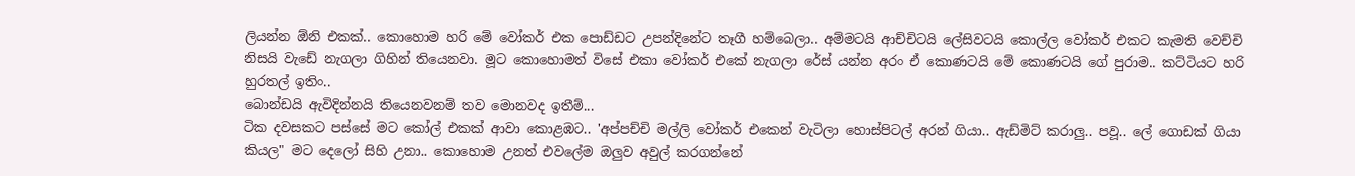ලියන්න ඕනි එකක්.. කොහොම හරි මේ වෝකර් එක පොඩ්ඩට උපන්දිනේට තෑගී හම්බෙලා.. අම්මටයි ආච්චිටයි ලේසිවටයි කොල්ල වෝකර් එකට කැමති වෙච්චි නිසයි වැඩේ නැගලා ගිහින් තියෙනවා. මූට කොහොමත් විසේ එකා වෝකර් එකේ නැගලා රේස් යන්න අරං ඒ කොණටයි මේ කොණටයි ගේ පුරාම.. කට්ටියට හරි හුරතල් ඉතිං..
බොන්ඩයි ඇවිදින්නයි තියෙනවනම් තව මොනවද ඉතීම්...
ටික දවසකට පස්සේ මට කෝල් එකක් ආවා කොළඹට.. 'අප්පච්චි මල්ලි වෝකර් එකෙන් වැටිලා හොස්පිටල් අරන් ගියා.. ඇඩ්මිට් කරාලු.. පවූ.. ලේ ගොඩක් ගියා කියල" මට දෙලෝ සිහි උනා.. කොහොම උනත් එවලේම ඔලුව අවුල් කරගන්නේ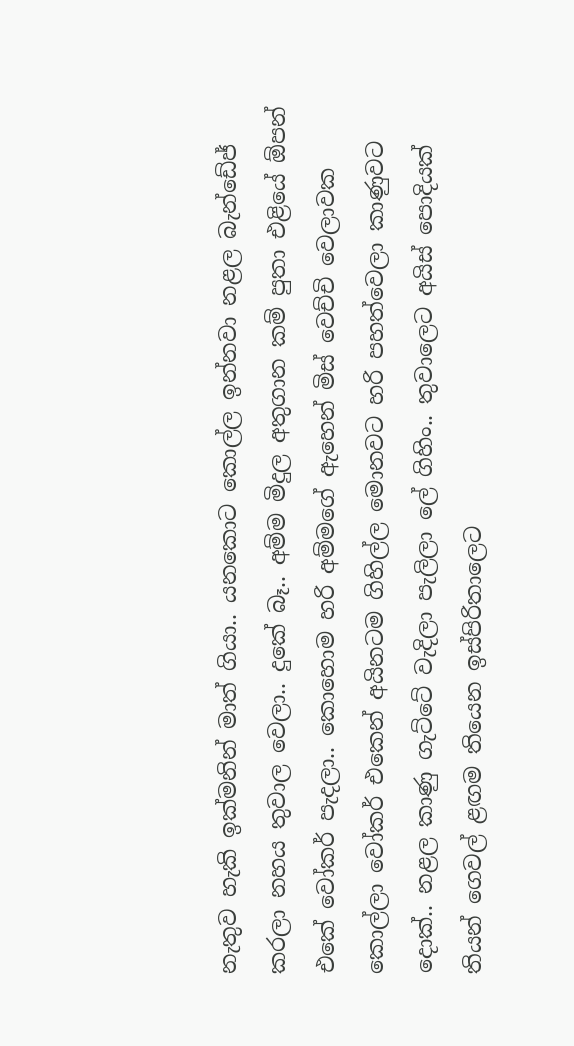නැතුව හැකි ඉක්මනින් මාත් ගියා.. යනකොට කොල්ල ඉන්නවා නළල බැන්ඩේජ් කරලා නහය තුවාල වෙලා.. දුකේ බෑ.. අම්ම මිදුල අතුගාන කම් පුතා එළියේ ඕපන් එකේ වෝකර් පැදලා.. කොහොම හරි අම්මගේ ඇහෙන් මිස් වෙච්චි වෙලාවක කොල්ලා වෝකර් එකෙන් අයිනටම ගිහිල්ල මොනවට හරි පහත්වෙලා කාණුවට දොක්.. නළල කාණු ගැට්ටේ වැදිලා පැලිලා ලේ ගිහිං.. තුවාලෙට අයිස් පොදියක් තියන් ගෙවල් ළඟම තියෙන ඉස්පිරිතාලෙට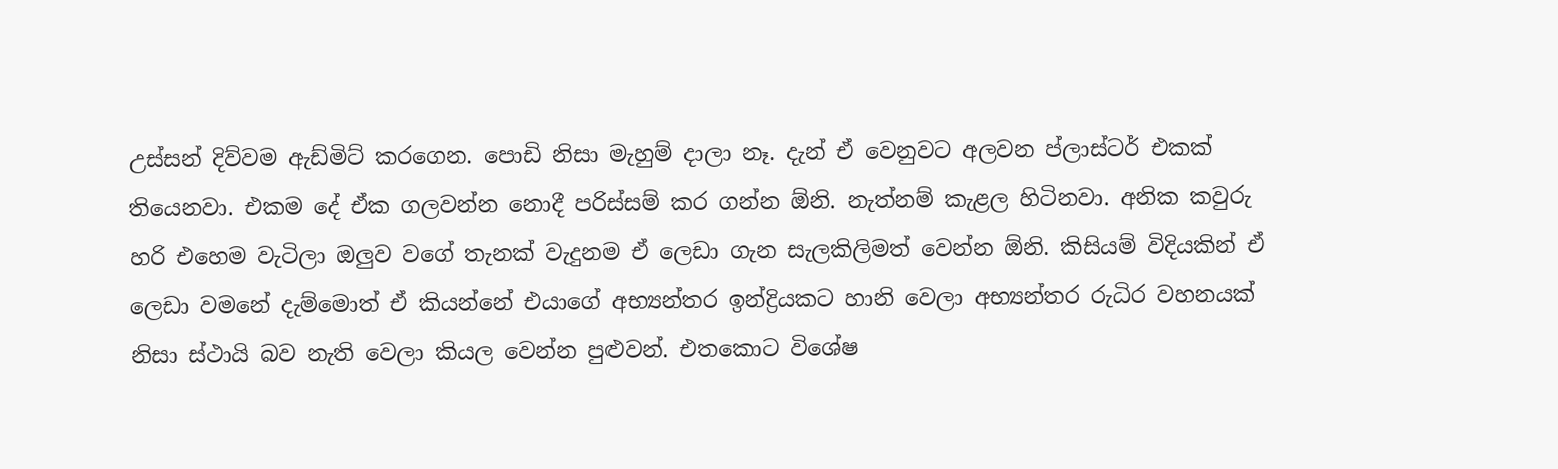උස්සන් දිව්වම ඇඩ්මිට් කරගෙන. පොඩි නිසා මැහුම් දාලා නෑ. දැන් ඒ වෙනුවට අලවන ප්ලාස්ටර් එකක් තියෙනවා. එකම දේ ඒක ගලවන්න නොදී පරිස්සම් කර ගන්න ඕනි. නැත්නම් කැළල හිටිනවා. අනික කවුරු හරි එහෙම වැටිලා ඔලුව වගේ තැනක් වැදුනම ඒ ලෙඩා ගැන සැලකිලිමත් වෙන්න ඕනි. කිසියම් විදියකින් ඒ ලෙඩා වමනේ දැම්මොත් ඒ කියන්නේ එයාගේ අභ්‍යන්තර ඉන්ද්‍රියකට හානි වෙලා අභ්‍යන්තර රුධිර වහනයක් නිසා ස්ථායි බව නැති වෙලා කියල වෙන්න පුළුවන්. එතකොට විශේෂ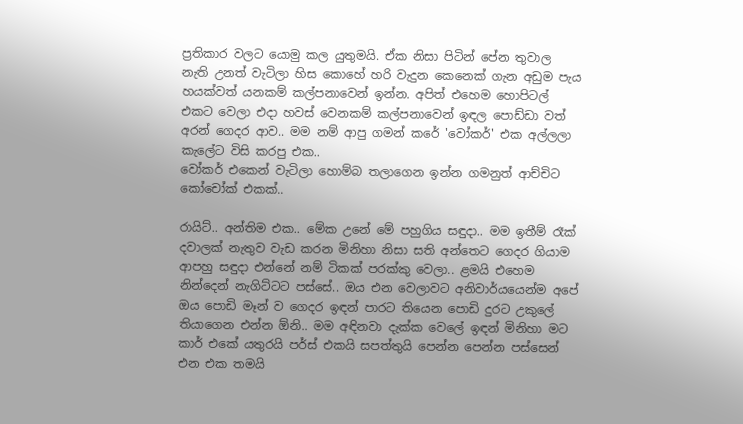ප්‍රතිකාර වලට යොමු කල යුතුමයි. ඒක නිසා පිටින් පේන තුවාල නැති උනත් වැටිලා හිස කොහේ හරි වැදුන කෙනෙක් ගැන අඩුම පැය හයක්වත් යනකම් කල්පනාවෙන් ඉන්න. අපිත් එහෙම හොපිටල් එකට වෙලා එදා හවස් වෙනකම් කල්පනාවෙන් ඉඳල පොඩ්ඩා වත් අරන් ගෙදර ආව.. මම නම් ආපු ගමන් කරේ 'වෝකර්' එක අල්ලලා කැලේට විසි කරපු එක..
වෝකර් එකෙන් වැටිලා හොම්බ තලාගෙන ඉන්න ගමනුත් ආච්චිට කෝචෝක් එකක්..

රායිට්.. අන්තිම එක.. මේක උනේ මේ පහුගිය සඳුදා.. මම ඉතීම් රෑක් දවාලක් නැතුව වැඩ කරන මිනිහා නිසා සති අන්තෙට ගෙදර ගියාම ආපහු සඳුදා එන්නේ නම් ටිකක් පරක්කු වෙලා.. ළමයි එහෙම නින්දෙන් නැගිට්ටට පස්සේ.. ඔය එන වෙලාවට අනිවාර්යයෙන්ම අපේ ඔය පොඩි මෑන් ව ගෙදර ඉඳන් පාරට තියෙන පොඩි දුරට උකුලේ තියාගෙන එන්න ඕනි.. මම අඳිනවා දැක්ක වෙලේ ඉඳන් මිනිහා මට කාර් එකේ යතුරයි පර්ස් එකයි සපත්තුයි පෙන්න පෙන්න පස්සෙන් එන එක තමයි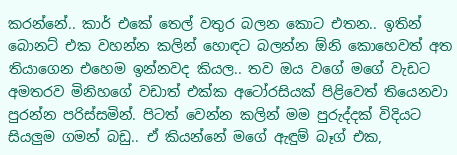කරන්නේ.. කාර් එකේ තෙල් වතුර බලන කොට එතන.. ඉතින් බොනට් එක වහන්න කලින් හොඳට බලන්න ඕනි කොහෙවත් අත තියාගෙන එහෙම ඉන්නවද කියල.. තව ඔය වගේ මගේ වැඩට අමතරව මිනිහගේ වඩාත් එක්ක අටෝරසියක් පිළිවෙත් තියෙනවා පුරන්න පරිස්සමින්. පිටත් වෙන්න කලින් මම පුරුද්දක් විදියට සියලුම ගමන් බඩු.. ඒ කියන්නේ මගේ ඇඳුම් බෑග් එක,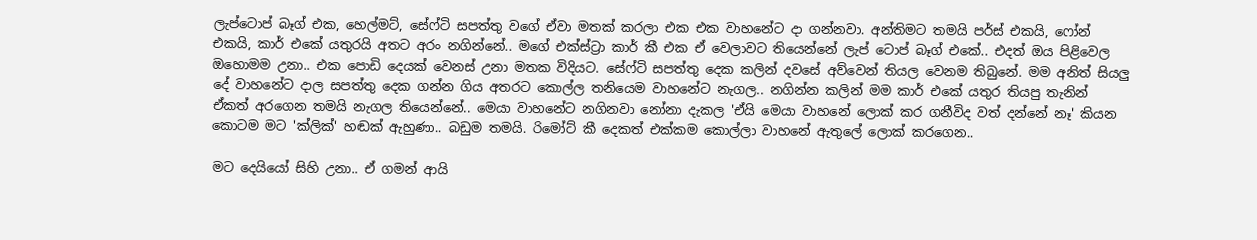ලැප්ටොප් බෑග් එක, හෙල්මට්, සේෆ්ටි සපත්තු වගේ ඒවා මතක් කරලා එක එක වාහනේට දා ගන්නවා. අන්තිමට තමයි පර්ස් එකයි, ෆෝන් එකයි, කාර් එකේ යතුරයි අතට අරං නගින්නේ.. මගේ එක්ස්ට්‍රා කාර් කී එක ඒ වෙලාවට තියෙන්නේ ලැප් ටොප් බෑග් එකේ.. එදත් ඔය පිළිවෙල ඔහොමම උනා.. එක පොඩි දෙයක් වෙනස් උනා මතක විදියට. සේෆ්ටි සපත්තු දෙක කලින් දවසේ අව්වෙන් තියල වෙනම තිබුනේ. මම අනිත් සියලු දේ වාහනේට දාල සපත්තු දෙක ගන්න ගිය අතරට කොල්ල තනියෙම වාහනේට නැගල.. නගින්න කලින් මම කාර් එකේ යතුර තියපු තැනින් ඒකත් අරගෙන තමයි නැගල තියෙන්නේ.. මෙයා වාහනේට නගිනවා නෝනා දැකල 'ඒයි මෙයා වාහනේ ලොක් කර ගනීවිද වත් දන්නේ නෑ' කියන කොටම මට 'ක්ලික්' හඬක් ඇහුණා.. බඩුම තමයි. රිමෝට් කී දෙකත් එක්කම කොල්ලා වාහනේ ඇතුලේ ලොක් කරගෙන..

මට දෙයියෝ සිහි උනා.. ඒ ගමන් ආයි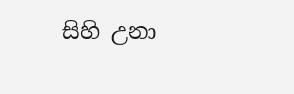සිහි උනා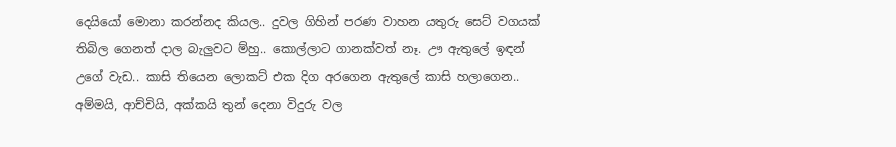දෙයියෝ මොනා කරන්නද කියල.. දුවල ගිහින් පරණ වාහන යතුරු සෙට් වගයක් තිබිල ගෙනත් දාල බැලුවට ම්හු.. කොල්ලාට ගානක්වත් නෑ. ඌ ඇතුලේ ඉඳන් උගේ වැඩ.. කාසි තියෙන ලොකට් එක දිග අරගෙන ඇතුලේ කාසි හලාගෙන.. අම්මයි, ආච්චියි, අක්කයි තුන් දෙනා විදුරු වල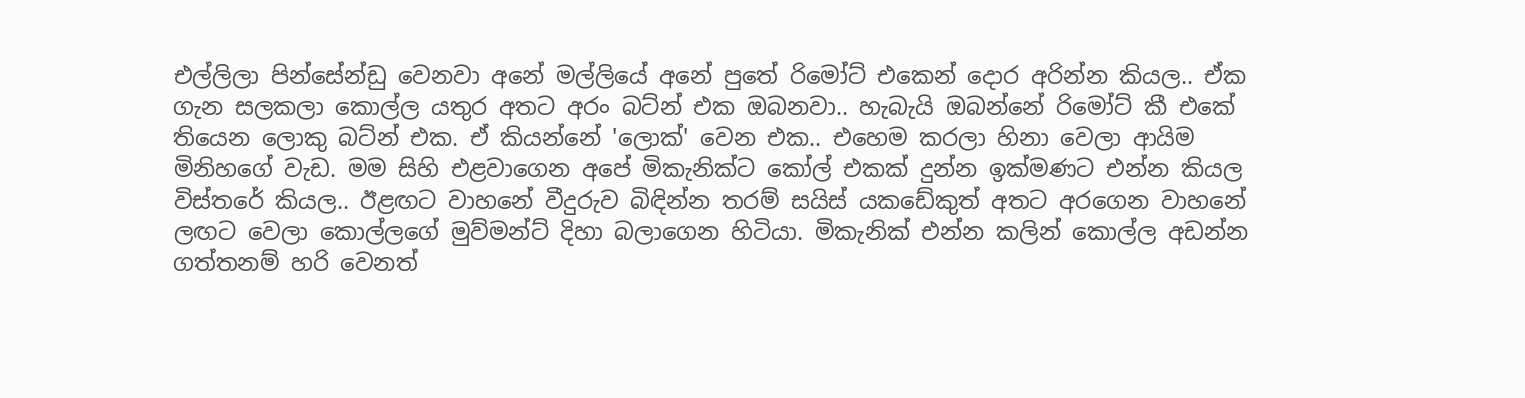එල්ලිලා පින්සේන්ඩු වෙනවා අනේ මල්ලියේ අනේ පුතේ රිමෝට් එකෙන් දොර අරින්න කියල.. ඒක ගැන සලකලා කොල්ල යතුර අතට අරං බට්න් එක ඔබනවා.. හැබැයි ඔබන්නේ රිමෝට් කී එකේ තියෙන ලොකු බට්න් එක. ඒ කියන්නේ 'ලොක්' වෙන එක.. එහෙම කරලා හිනා වෙලා ආයිම මිනිහගේ වැඩ. මම සිහි එළවාගෙන අපේ මිකැනික්ට කෝල් එකක් දුන්න ඉක්මණට එන්න කියල විස්තරේ කියල.. ඊළඟට වාහනේ වීදුරුව බිඳින්න තරම් සයිස් යකඩේකුත් අතට අරගෙන වාහනේ ලඟට වෙලා කොල්ලගේ මුව්මන්ට් දිහා බලාගෙන හිටියා. මිකැනික් එන්න කලින් කොල්ල අඩන්න ගත්තනම් හරි වෙනත්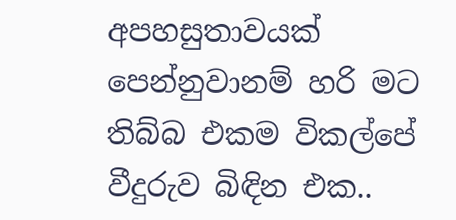අපහසුතාවයක් පෙන්නුවානම් හරි මට තිබ්බ එකම විකල්පේ වීදුරුව බිඳින එක..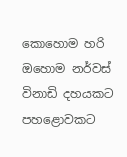කොහොම හරි ඔහොම නර්වස් විනාඩි දහයකට පහළොවකට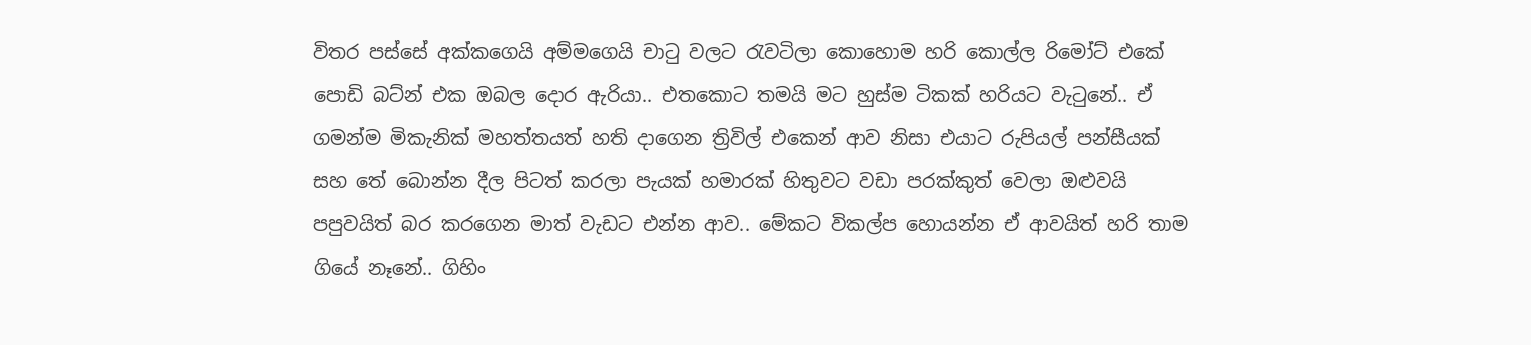විතර පස්සේ අක්කගෙයි අම්මගෙයි චාටු වලට රැවටිලා කොහොම හරි කොල්ල රිමෝට් එකේ පොඩි බට්න් එක ඔබල දොර ඇරියා.. එතකොට තමයි මට හුස්ම ටිකක් හරියට වැටුනේ.. ඒ ගමන්ම මිකැනික් මහත්තයත් හති දාගෙන ත්‍රිවිල් එකෙන් ආව නිසා එයාට රුපියල් පන්සීයක් සහ තේ බොන්න දීල පිටත් කරලා පැයක් හමාරක් හිතුවට වඩා පරක්කුත් වෙලා ඔළුවයි පපුවයිත් බර කරගෙන මාත් වැඩට එන්න ආව.. මේකට විකල්ප හොයන්න ඒ ආවයිත් හරි තාම ගියේ නෑනේ.. ගිහිං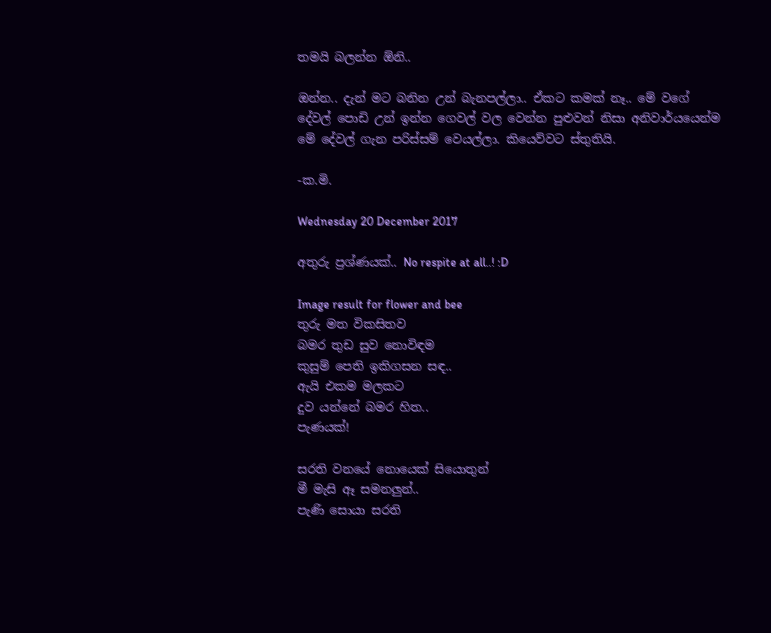තමයි බලන්න ඕනි..

ඔන්න.. දැන් මට බනින උන් බැනපල්ලා.. ඒකට කමක් නෑ.. මේ වගේ දේවල් පොඩි උන් ඉන්න ගෙවල් වල වෙන්න පුළුවන් නිසා අනිවාර්යයෙන්ම මේ දේවල් ගැන පරිස්සම් වෙයල්ලා. කියෙව්වට ස්තුතියි.

-ක.මි.

Wednesday 20 December 2017

අතුරු ප්‍රශ්ණයක්.. No respite at all..! :D

Image result for flower and bee
තුරු මත විකසිතව
බමර තුඩ සුව නොවිඳම
කුසුම් පෙති ඉකිගසන සඳ..
ඇයි එකම මලකට
දුව යන්නේ බමර හිත..
පැණයක්!

සරති වනයේ නොයෙක් සියොතුන්
මී මැසි ඈ සමනලුන්..
පැණි සොයා සරති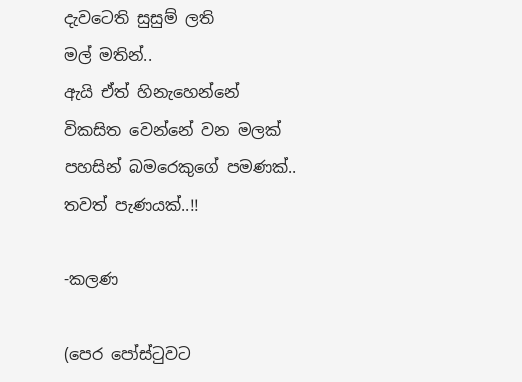දැවටෙති සුසුම් ලති
මල් මතින්..
ඇයි ඒත් හිනැහෙන්නේ
විකසිත වෙන්නේ වන මලක්
පහසින් බමරෙකුගේ පමණක්..
තවත් පැණයක්..!!

-කලණ

(පෙර පෝස්ටුවට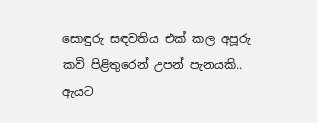සොඳුරු සඳවතිය එක් කල අපූරු කවි පිළිතුරෙන් උපන් පැනයකි.. ඇයට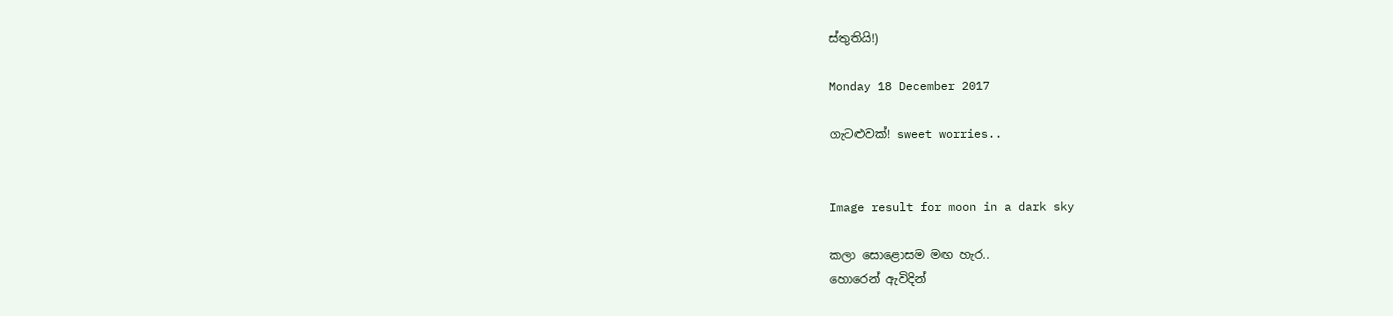ස්තුතියි!)

Monday 18 December 2017

ගැටළුවක්! sweet worries..


Image result for moon in a dark sky

කලා සොළොසම මඟ හැර..
හොරෙන් ඇවිදින්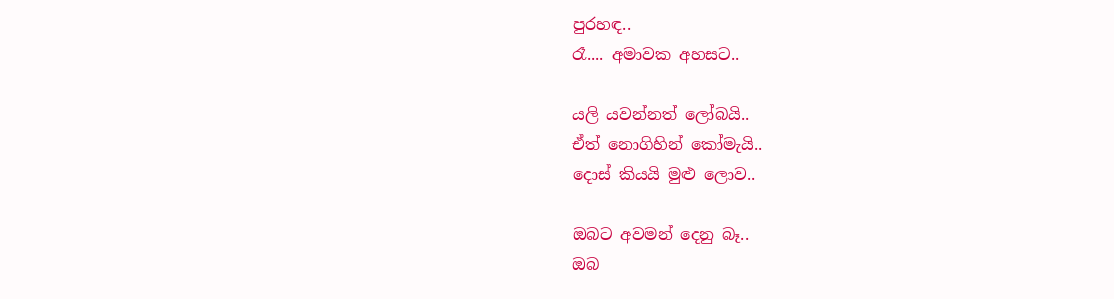පුරහඳ..
රෑ.... අමාවක අහසට..

යලි යවන්නත් ලෝබයි..
ඒත් නොගිහින් කෝමැයි..
දොස් කියයි මුළු ලොව..

ඔබට අවමන් දෙනු බෑ..
ඔබ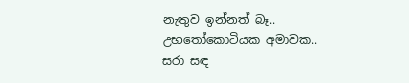නැතුව ඉන්නත් බෑ..
උභතෝකොටියක අමාවක..
සරා සඳ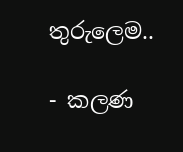තුරුලෙම..

- කලණ